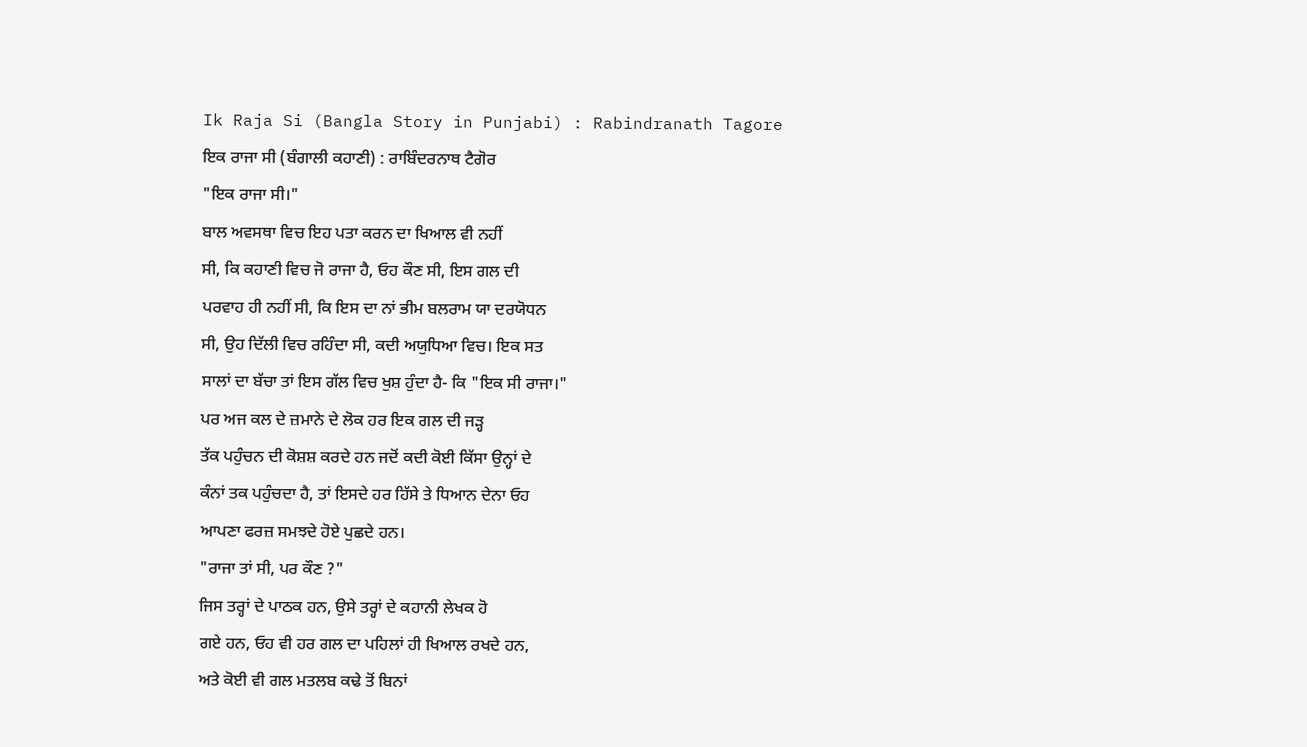Ik Raja Si (Bangla Story in Punjabi) : Rabindranath Tagore
ਇਕ ਰਾਜਾ ਸੀ (ਬੰਗਾਲੀ ਕਹਾਣੀ) : ਰਾਬਿੰਦਰਨਾਥ ਟੈਗੋਰ
"ਇਕ ਰਾਜਾ ਸੀ।"
ਬਾਲ ਅਵਸਥਾ ਵਿਚ ਇਹ ਪਤਾ ਕਰਨ ਦਾ ਖਿਆਲ ਵੀ ਨਹੀਂ
ਸੀ, ਕਿ ਕਹਾਣੀ ਵਿਚ ਜੋ ਰਾਜਾ ਹੈ, ਓਹ ਕੌਣ ਸੀ, ਇਸ ਗਲ ਦੀ
ਪਰਵਾਹ ਹੀ ਨਹੀਂ ਸੀ, ਕਿ ਇਸ ਦਾ ਨਾਂ ਭੀਮ ਬਲਰਾਮ ਯਾ ਦਰਯੋਧਨ
ਸੀ, ਉਹ ਦਿੱਲੀ ਵਿਚ ਰਹਿੰਦਾ ਸੀ, ਕਦੀ ਅਯੁਧਿਆ ਵਿਚ। ਇਕ ਸਤ
ਸਾਲਾਂ ਦਾ ਬੱਚਾ ਤਾਂ ਇਸ ਗੱਲ ਵਿਚ ਖੁਸ਼ ਹੁੰਦਾ ਹੈ- ਕਿ "ਇਕ ਸੀ ਰਾਜਾ।"
ਪਰ ਅਜ ਕਲ ਦੇ ਜ਼ਮਾਨੇ ਦੇ ਲੋਕ ਹਰ ਇਕ ਗਲ ਦੀ ਜੜ੍ਹ
ਤੱਕ ਪਹੁੰਚਨ ਦੀ ਕੋਸ਼ਸ਼ ਕਰਦੇ ਹਨ ਜਦੋਂ ਕਦੀ ਕੋਈ ਕਿੱਸਾ ਉਨ੍ਹਾਂ ਦੇ
ਕੰਨਾਂ ਤਕ ਪਹੁੰਚਦਾ ਹੈ, ਤਾਂ ਇਸਦੇ ਹਰ ਹਿੱਸੇ ਤੇ ਧਿਆਨ ਦੇਨਾ ਓਹ
ਆਪਣਾ ਫਰਜ਼ ਸਮਝਦੇ ਹੋਏ ਪੁਛਦੇ ਹਨ।
"ਰਾਜਾ ਤਾਂ ਸੀ, ਪਰ ਕੌਣ ?"
ਜਿਸ ਤਰ੍ਹਾਂ ਦੇ ਪਾਠਕ ਹਨ, ਉਸੇ ਤਰ੍ਹਾਂ ਦੇ ਕਹਾਨੀ ਲੇਖਕ ਹੋ
ਗਏ ਹਨ, ਓਹ ਵੀ ਹਰ ਗਲ ਦਾ ਪਹਿਲਾਂ ਹੀ ਖਿਆਲ ਰਖਦੇ ਹਨ,
ਅਤੇ ਕੋਈ ਵੀ ਗਲ ਮਤਲਬ ਕਢੇ ਤੋਂ ਬਿਨਾਂ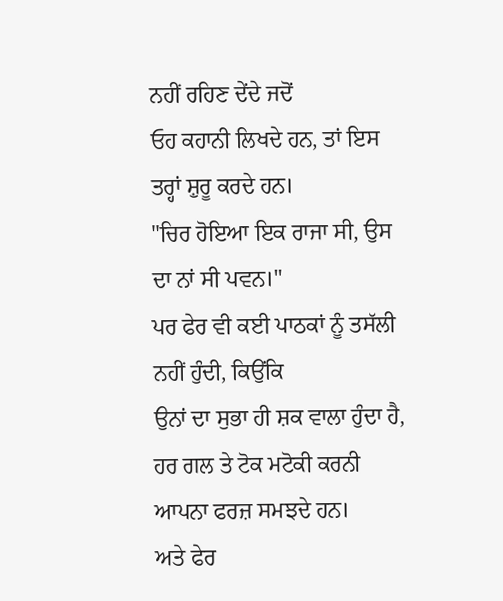ਨਹੀਂ ਰਹਿਣ ਦੇਂਦੇ ਜਦੋਂ
ਓਹ ਕਹਾਨੀ ਲਿਖਦੇ ਹਨ, ਤਾਂ ਇਸ ਤਰ੍ਹਾਂ ਸ਼ੁਰੂ ਕਰਦੇ ਹਨ।
"ਚਿਰ ਹੋਇਆ ਇਕ ਰਾਜਾ ਸੀ, ਉਸ ਦਾ ਨਾਂ ਸੀ ਪਵਨ।"
ਪਰ ਫੇਰ ਵੀ ਕਈ ਪਾਠਕਾਂ ਨੂੰ ਤਸੱਲੀ ਨਹੀਂ ਹੁੰਦੀ, ਕਿਉਂਕਿ
ਉਨਾਂ ਦਾ ਸੁਭਾ ਹੀ ਸ਼ਕ ਵਾਲਾ ਹੁੰਦਾ ਹੈ, ਹਰ ਗਲ ਤੇ ਟੋਕ ਮਟੋਕੀ ਕਰਨੀ ਆਪਨਾ ਫਰਜ਼ ਸਮਝਦੇ ਹਨ।
ਅਤੇ ਫੇਰ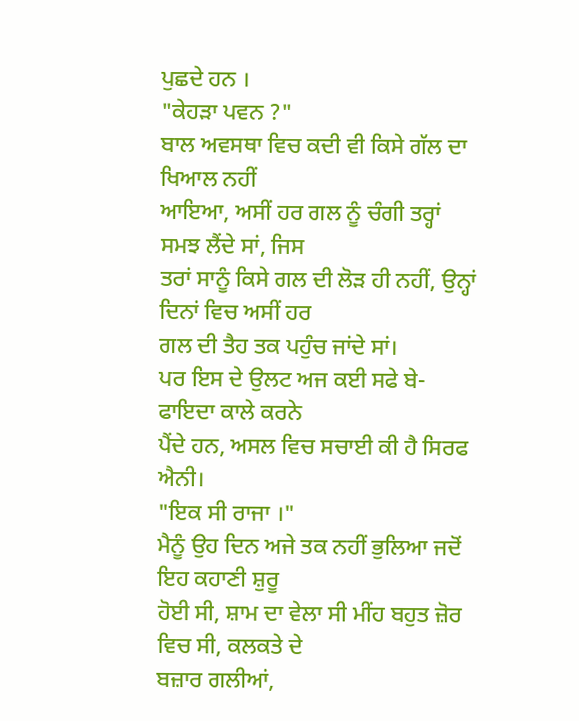ਪੁਛਦੇ ਹਨ ।
"ਕੇਹੜਾ ਪਵਨ ?"
ਬਾਲ ਅਵਸਥਾ ਵਿਚ ਕਦੀ ਵੀ ਕਿਸੇ ਗੱਲ ਦਾ ਖਿਆਲ ਨਹੀਂ
ਆਇਆ, ਅਸੀਂ ਹਰ ਗਲ ਨੂੰ ਚੰਗੀ ਤਰ੍ਹਾਂ ਸਮਝ ਲੈਂਦੇ ਸਾਂ, ਜਿਸ
ਤਰਾਂ ਸਾਨੂੰ ਕਿਸੇ ਗਲ ਦੀ ਲੋੜ ਹੀ ਨਹੀਂ, ਉਨ੍ਹਾਂ ਦਿਨਾਂ ਵਿਚ ਅਸੀਂ ਹਰ
ਗਲ ਦੀ ਤੈਹ ਤਕ ਪਹੁੰਚ ਜਾਂਦੇ ਸਾਂ।
ਪਰ ਇਸ ਦੇ ਉਲਟ ਅਜ ਕਈ ਸਫੇ ਬੇ-ਫਾਇਦਾ ਕਾਲੇ ਕਰਨੇ
ਪੈਂਦੇ ਹਨ, ਅਸਲ ਵਿਚ ਸਚਾਈ ਕੀ ਹੈ ਸਿਰਫ ਐਨੀ।
"ਇਕ ਸੀ ਰਾਜਾ ।"
ਮੈਨੂੰ ਉਹ ਦਿਨ ਅਜੇ ਤਕ ਨਹੀਂ ਭੁਲਿਆ ਜਦੋਂ ਇਹ ਕਹਾਣੀ ਸ਼ੁਰੂ
ਹੋਈ ਸੀ, ਸ਼ਾਮ ਦਾ ਵੇਲਾ ਸੀ ਮੀਂਹ ਬਹੁਤ ਜ਼ੋਰ ਵਿਚ ਸੀ, ਕਲਕਤੇ ਦੇ
ਬਜ਼ਾਰ ਗਲੀਆਂ,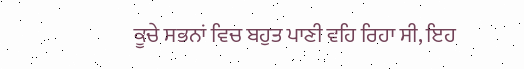ਕੂਚੇ ਸਭਨਾਂ ਵਿਚ ਬਹੁਤ ਪਾਣੀ ਵਹਿ ਰਿਹਾ ਸੀ, ਇਹ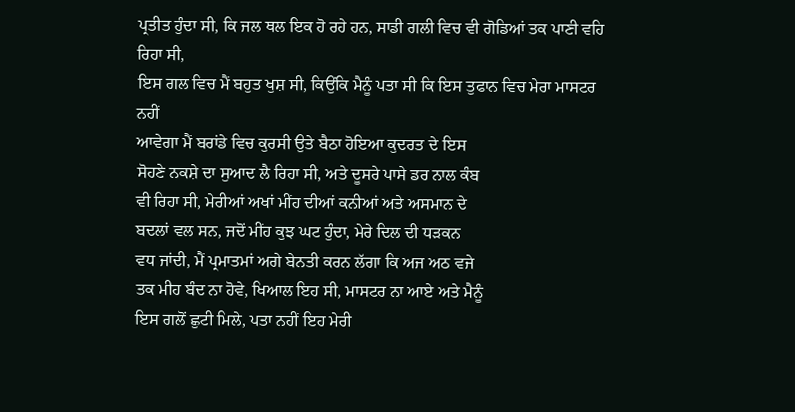ਪ੍ਰਤੀਤ ਹੁੰਦਾ ਸੀ, ਕਿ ਜਲ ਥਲ ਇਕ ਹੋ ਰਹੇ ਹਨ, ਸਾਡੀ ਗਲੀ ਵਿਚ ਵੀ ਗੋਡਿਆਂ ਤਕ ਪਾਣੀ ਵਹਿ ਰਿਹਾ ਸੀ,
ਇਸ ਗਲ ਵਿਚ ਮੈਂ ਬਹੁਤ ਖੁਸ਼ ਸੀ, ਕਿਉਂਕਿ ਮੈਨੂੰ ਪਤਾ ਸੀ ਕਿ ਇਸ ਤੁਫਾਨ ਵਿਚ ਮੇਰਾ ਮਾਸਟਰ ਨਹੀਂ
ਆਵੇਗਾ ਮੈਂ ਬਰਾਂਡੇ ਵਿਚ ਕੁਰਸੀ ਉਤੇ ਬੈਠਾ ਹੋਇਆ ਕੁਦਰਤ ਦੇ ਇਸ
ਸੋਹਣੇ ਨਕਸ਼ੇ ਦਾ ਸੁਆਦ ਲੈ ਰਿਹਾ ਸੀ, ਅਤੇ ਦੂਸਰੇ ਪਾਸੇ ਡਰ ਨਾਲ ਕੰਬ
ਵੀ ਰਿਹਾ ਸੀ, ਮੇਰੀਆਂ ਅਖਾਂ ਮੀਂਹ ਦੀਆਂ ਕਨੀਆਂ ਅਤੇ ਅਸਮਾਨ ਦੇ
ਬਦਲਾਂ ਵਲ ਸਨ, ਜਦੋਂ ਮੀਂਹ ਕੁਝ ਘਟ ਹੁੰਦਾ, ਮੇਰੇ ਦਿਲ ਦੀ ਧੜਕਨ
ਵਧ ਜਾਂਦੀ, ਮੈਂ ਪ੍ਰਮਾਤਮਾਂ ਅਗੇ ਬੇਨਤੀ ਕਰਨ ਲੱਗਾ ਕਿ ਅਜ ਅਠ ਵਜੇ
ਤਕ ਮੀਹ ਬੰਦ ਨਾ ਹੋਵੇ, ਖਿਆਲ ਇਹ ਸੀ, ਮਾਸਟਰ ਨਾ ਆਏ ਅਤੇ ਮੈਨੂੰ
ਇਸ ਗਲੋਂ ਛੁਟੀ ਮਿਲੇ, ਪਤਾ ਨਹੀਂ ਇਹ ਮੇਰੀ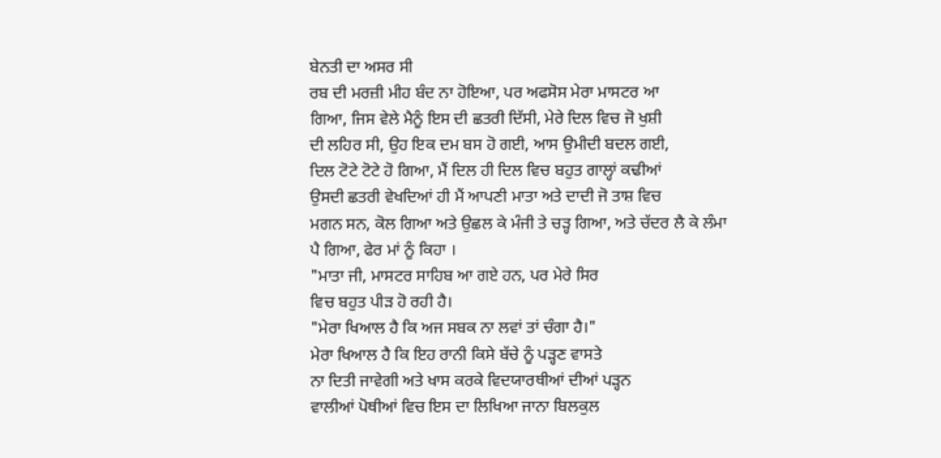ਬੇਨਤੀ ਦਾ ਅਸਰ ਸੀ
ਰਬ ਦੀ ਮਰਜ਼ੀ ਮੀਹ ਬੰਦ ਨਾ ਹੋਇਆ, ਪਰ ਅਫਸੋਸ ਮੇਰਾ ਮਾਸਟਰ ਆ
ਗਿਆ, ਜਿਸ ਵੇਲੇ ਮੈਨੂੰ ਇਸ ਦੀ ਛਤਰੀ ਦਿੱਸੀ, ਮੇਰੇ ਦਿਲ ਵਿਚ ਜੋ ਖੁਸ਼ੀ
ਦੀ ਲਹਿਰ ਸੀ, ਉਹ ਇਕ ਦਮ ਬਸ ਹੋ ਗਈ, ਆਸ ਉਮੀਦੀ ਬਦਲ ਗਈ,
ਦਿਲ ਟੋਟੇ ਟੋਟੇ ਹੋ ਗਿਆ, ਮੈਂ ਦਿਲ ਹੀ ਦਿਲ ਵਿਚ ਬਹੁਤ ਗਾਲ੍ਹਾਂ ਕਢੀਆਂ
ਉਸਦੀ ਛਤਰੀ ਵੇਖਦਿਆਂ ਹੀ ਮੈਂ ਆਪਣੀ ਮਾਤਾ ਅਤੇ ਦਾਦੀ ਜੋ ਤਾਸ਼ ਵਿਚ
ਮਗਨ ਸਨ, ਕੋਲ ਗਿਆ ਅਤੇ ਉਛਲ ਕੇ ਮੰਜੀ ਤੇ ਚੜ੍ਹ ਗਿਆ, ਅਤੇ ਚੱਦਰ ਲੈ ਕੇ ਲੰਮਾ
ਪੈ ਗਿਆ, ਫੇਰ ਮਾਂ ਨੂੰ ਕਿਹਾ ।
"ਮਾਤਾ ਜੀ, ਮਾਸਟਰ ਸਾਹਿਬ ਆ ਗਏ ਹਨ, ਪਰ ਮੇਰੇ ਸਿਰ
ਵਿਚ ਬਹੁਤ ਪੀੜ ਹੋ ਰਹੀ ਹੈ।
"ਮੇਰਾ ਖਿਆਲ ਹੈ ਕਿ ਅਜ ਸਬਕ ਨਾ ਲਵਾਂ ਤਾਂ ਚੰਗਾ ਹੈ।"
ਮੇਰਾ ਖਿਆਲ ਹੈ ਕਿ ਇਹ ਰਾਨੀ ਕਿਸੇ ਬੱਚੇ ਨੂੰ ਪੜ੍ਹਣ ਵਾਸਤੇ
ਨਾ ਦਿਤੀ ਜਾਵੇਗੀ ਅਤੇ ਖਾਸ ਕਰਕੇ ਵਿਦਯਾਰਥੀਆਂ ਦੀਆਂ ਪੜ੍ਹਨ
ਵਾਲੀਆਂ ਪੋਥੀਆਂ ਵਿਚ ਇਸ ਦਾ ਲਿਖਿਆ ਜਾਨਾ ਬਿਲਕੁਲ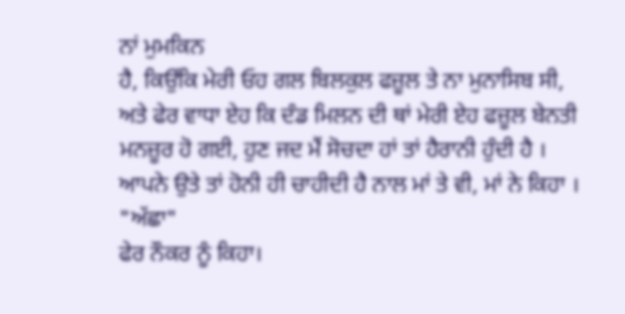ਨਾਂ ਮੁਮਕਿਨ
ਹੈ, ਕਿਉਂਕਿ ਮੇਰੀ ਓਹ ਗਲ ਬਿਲਕੁਲ ਫਜ਼ੂਲ ਤੇ ਨਾ ਮੁਨਾਸਿਬ ਸੀ,
ਅਤੇ ਫੇਰ ਵਾਧਾ ਏਹ ਕਿ ਦੰਡ ਮਿਲਨ ਦੀ ਥਾਂ ਮੇਰੀ ਏਹ ਫਜ਼ੂਲ ਬੇਨਤੀ
ਮਨਜ਼ੂਰ ਹੋ ਗਈ, ਹੁਣ ਜਦ ਮੈਂ ਸੋਚਦਾ ਹਾਂ ਤਾਂ ਹੈਰਾਨੀ ਹੁੰਦੀ ਹੈ ।
ਆਪਨੇ ਉਤੇ ਤਾਂ ਹੋਨੀ ਹੀ ਚਾਹੀਦੀ ਹੈ ਨਾਲ ਮਾਂ ਤੇ ਵੀ, ਮਾਂ ਨੇ ਕਿਹਾ ।
"ਅੱਛਾ"
ਫੇਰ ਨੌਕਰ ਨੂੰ ਕਿਹਾ।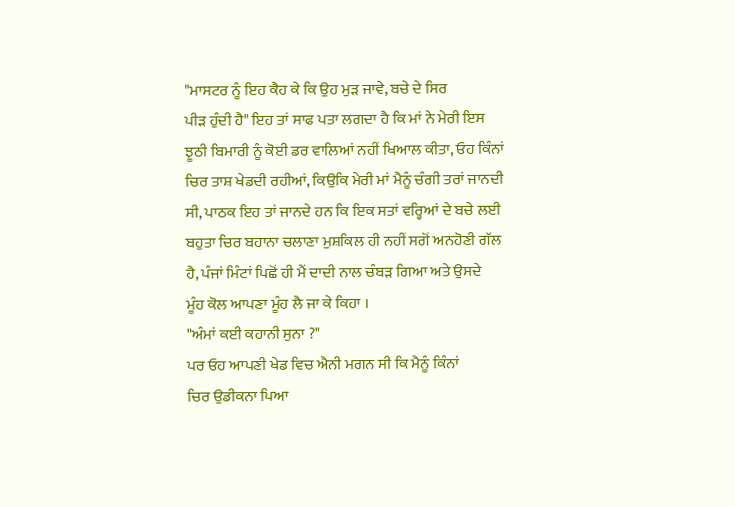"ਮਾਸਟਰ ਨੂੰ ਇਹ ਕੈਹ ਕੇ ਕਿ ਉਹ ਮੁੜ ਜਾਵੇ, ਬਚੇ ਦੇ ਸਿਰ
ਪੀੜ ਹੁੰਦੀ ਹੈ" ਇਹ ਤਾਂ ਸਾਫ ਪਤਾ ਲਗਦਾ ਹੈ ਕਿ ਮਾਂ ਨੇ ਮੇਰੀ ਇਸ
ਝੂਠੀ ਬਿਮਾਰੀ ਨੂੰ ਕੋਈ ਡਰ ਵਾਲਿਆਂ ਨਹੀਂ ਖਿਆਲ ਕੀਤਾ, ਓਹ ਕਿੰਨਾਂ
ਚਿਰ ਤਾਸ਼ ਖੇਡਦੀ ਰਹੀਆਂ, ਕਿਉਕਿ ਮੇਰੀ ਮਾਂ ਮੈਨੂੰ ਚੰਗੀ ਤਰਾਂ ਜਾਨਦੀ
ਸੀ, ਪਾਠਕ ਇਹ ਤਾਂ ਜਾਨਦੇ ਹਨ ਕਿ ਇਕ ਸਤਾਂ ਵਰ੍ਹਿਆਂ ਦੇ ਬਚੇ ਲਈ
ਬਹੁਤਾ ਚਿਰ ਬਹਾਨਾ ਚਲਾਣਾ ਮੁਸ਼ਕਿਲ ਹੀ ਨਹੀਂ ਸਗੋਂ ਅਨਹੋਣੀ ਗੱਲ
ਹੈ, ਪੰਜਾਂ ਮਿੰਟਾਂ ਪਿਛੋਂ ਹੀ ਮੈਂ ਦਾਦੀ ਨਾਲ ਚੰਬੜ ਗਿਆ ਅਤੇ ਉਸਦੇ
ਮੂੰਹ ਕੋਲ ਆਪਣਾ ਮੂੰਹ ਲੈ ਜਾ ਕੇ ਕਿਹਾ ।
"ਅੰਮਾਂ ਕਈ ਕਹਾਨੀ ਸੁਨਾ ?"
ਪਰ ਓਹ ਆਪਣੀ ਖੇਡ ਵਿਚ ਐਨੀ ਮਗਨ ਸੀ ਕਿ ਮੈਨੂੰ ਕਿੰਨਾਂ
ਚਿਰ ਉਡੀਕਨਾ ਪਿਆ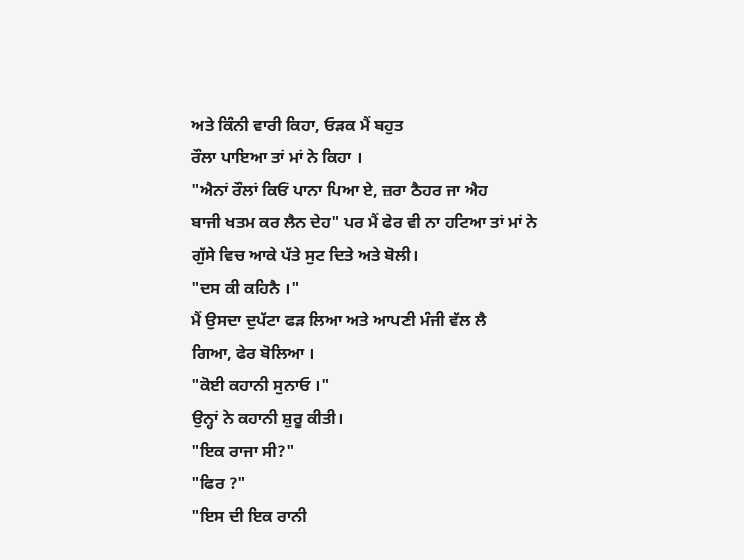ਅਤੇ ਕਿੰਨੀ ਵਾਰੀ ਕਿਹਾ, ਓੜਕ ਮੈਂ ਬਹੁਤ
ਰੌਲਾ ਪਾਇਆ ਤਾਂ ਮਾਂ ਨੇ ਕਿਹਾ ।
"ਐਨਾਂ ਰੌਲਾਂ ਕਿਓਂ ਪਾਨਾ ਪਿਆ ਏ, ਜ਼ਰਾ ਠੈਹਰ ਜਾ ਐਹ
ਬਾਜੀ ਖਤਮ ਕਰ ਲੈਨ ਦੇਹ" ਪਰ ਮੈਂ ਫੇਰ ਵੀ ਨਾ ਹਟਿਆ ਤਾਂ ਮਾਂ ਨੇ
ਗੁੱਸੇ ਵਿਚ ਆਕੇ ਪੱਤੇ ਸੁਟ ਦਿਤੇ ਅਤੇ ਬੋਲੀ।
"ਦਸ ਕੀ ਕਹਿਨੈ ।"
ਮੈਂ ਉਸਦਾ ਦੁਪੱਟਾ ਫੜ ਲਿਆ ਅਤੇ ਆਪਣੀ ਮੰਜੀ ਵੱਲ ਲੈ
ਗਿਆ, ਫੇਰ ਬੋਲਿਆ ।
"ਕੋਈ ਕਹਾਨੀ ਸੁਨਾਓ ।"
ਉਨ੍ਹਾਂ ਨੇ ਕਹਾਨੀ ਸ਼ੁਰੂ ਕੀਤੀ।
"ਇਕ ਰਾਜਾ ਸੀ?"
"ਫਿਰ ?"
"ਇਸ ਦੀ ਇਕ ਰਾਨੀ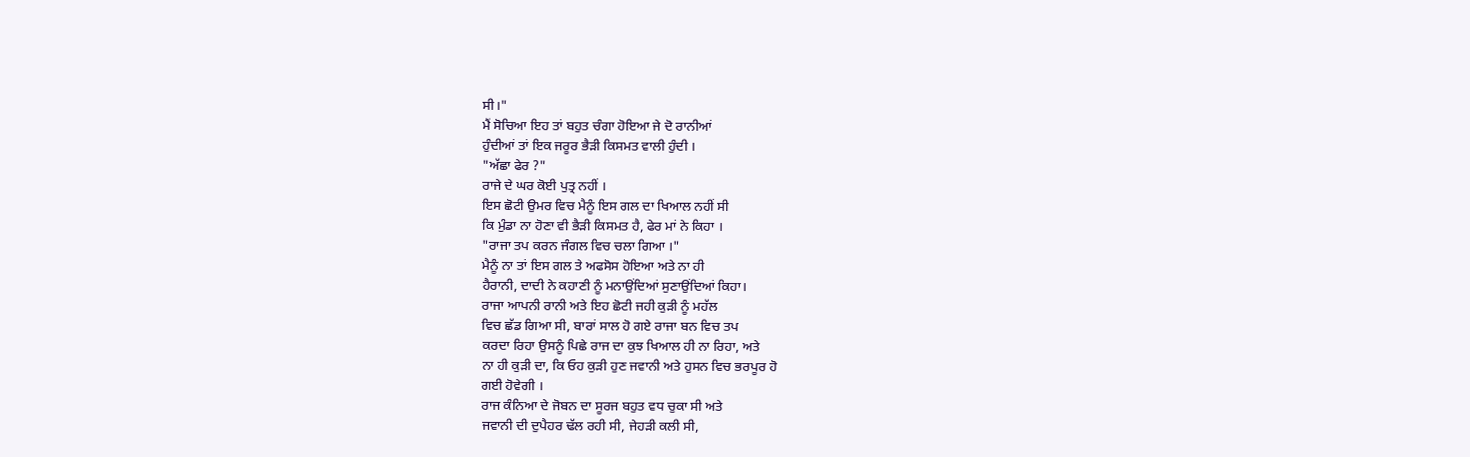ਸੀ।"
ਮੈਂ ਸੋਚਿਆ ਇਹ ਤਾਂ ਬਹੁਤ ਚੰਗਾ ਹੋਇਆ ਜੇ ਦੋ ਰਾਨੀਆਂ
ਹੁੰਦੀਆਂ ਤਾਂ ਇਕ ਜਰੂਰ ਭੈੜੀ ਕਿਸਮਤ ਵਾਲੀ ਹੁੰਦੀ ।
"ਅੱਛਾ ਫੇਰ ?"
ਰਾਜੇ ਦੇ ਘਰ ਕੋਈ ਪੁਤ੍ਰ ਨਹੀਂ ।
ਇਸ ਛੋਟੀ ਉਮਰ ਵਿਚ ਮੈਨੂੰ ਇਸ ਗਲ ਦਾ ਖਿਆਲ ਨਹੀਂ ਸੀ
ਕਿ ਮੁੰਡਾ ਨਾ ਹੋਣਾ ਵੀ ਭੈੜੀ ਕਿਸਮਤ ਹੈ, ਫੇਰ ਮਾਂ ਨੇ ਕਿਹਾ ।
"ਰਾਜਾ ਤਪ ਕਰਨ ਜੰਗਲ ਵਿਚ ਚਲਾ ਗਿਆ ।"
ਮੈਨੂੰ ਨਾ ਤਾਂ ਇਸ ਗਲ ਤੇ ਅਫਸੋਸ ਹੋਇਆ ਅਤੇ ਨਾ ਹੀ
ਹੈਰਾਨੀ, ਦਾਦੀ ਨੇ ਕਹਾਣੀ ਨੂੰ ਮਨਾਉਂਦਿਆਂ ਸੁਣਾਉਂਦਿਆਂ ਕਿਹਾ।
ਰਾਜਾ ਆਪਨੀ ਰਾਨੀ ਅਤੇ ਇਹ ਛੋਟੀ ਜਹੀ ਕੁੜੀ ਨੂੰ ਮਹੱਲ
ਵਿਚ ਛੱਡ ਗਿਆ ਸੀ, ਬਾਰਾਂ ਸਾਲ ਹੋ ਗਏ ਰਾਜਾ ਬਨ ਵਿਚ ਤਪ
ਕਰਦਾ ਰਿਹਾ ਉਸਨੂੰ ਪਿਛੇ ਰਾਜ ਦਾ ਕੁਝ ਖਿਆਲ ਹੀ ਨਾ ਰਿਹਾ, ਅਤੇ
ਨਾ ਹੀ ਕੁੜੀ ਦਾ, ਕਿ ਓਹ ਕੁੜੀ ਹੁਣ ਜਵਾਨੀ ਅਤੇ ਹੁਸਨ ਵਿਚ ਭਰਪੂਰ ਹੋ
ਗਈ ਹੋਵੇਗੀ ।
ਰਾਜ ਕੰਨਿਆ ਦੇ ਜੋਬਨ ਦਾ ਸੂਰਜ ਬਹੁਤ ਵਧ ਚੁਕਾ ਸੀ ਅਤੇ
ਜਵਾਨੀ ਦੀ ਦੁਪੈਹਰ ਢੱਲ ਰਹੀ ਸੀ, ਜੇਹੜੀ ਕਲੀ ਸੀ,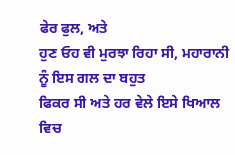ਫੇਰ ਫੁਲ, ਅਤੇ
ਹੁਣ ਓਹ ਵੀ ਮੁਰਝਾ ਰਿਹਾ ਸੀ, ਮਹਾਰਾਨੀ ਨੂੰ ਇਸ ਗਲ ਦਾ ਬਹੁਤ
ਫਿਕਰ ਸੀ ਅਤੇ ਹਰ ਵੇਲੇ ਇਸੇ ਖਿਆਲ ਵਿਚ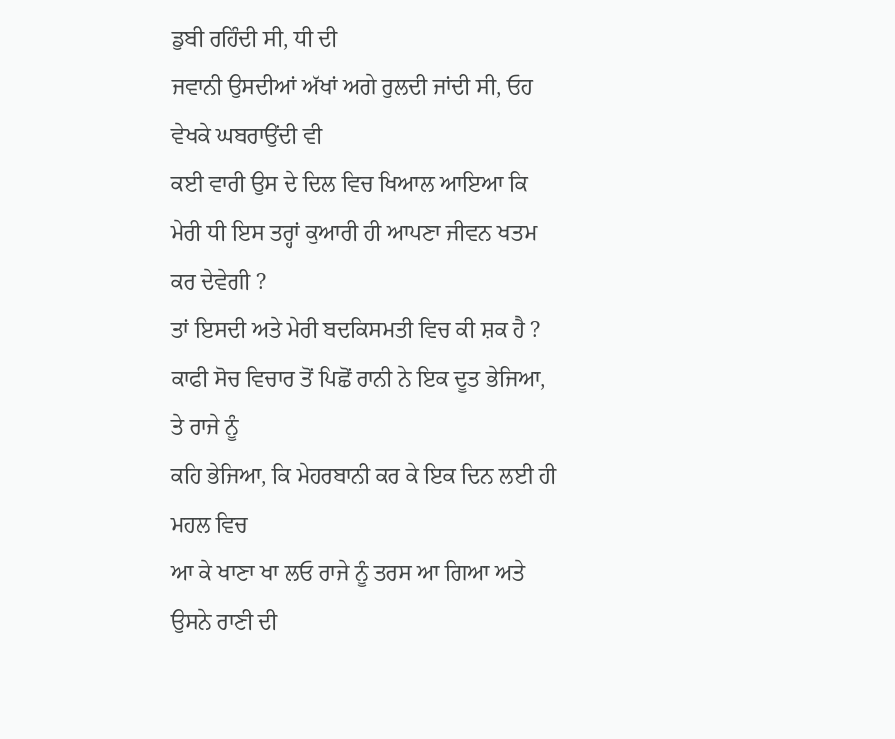ਡੁਬੀ ਰਹਿੰਦੀ ਸੀ, ਧੀ ਦੀ
ਜਵਾਨੀ ਉਸਦੀਆਂ ਅੱਖਾਂ ਅਗੇ ਰੁਲਦੀ ਜਾਂਦੀ ਸੀ, ਓਹ ਵੇਖਕੇ ਘਬਰਾਉਂਦੀ ਵੀ
ਕਈ ਵਾਰੀ ਉਸ ਦੇ ਦਿਲ ਵਿਚ ਖਿਆਲ ਆਇਆ ਕਿ
ਮੇਰੀ ਧੀ ਇਸ ਤਰ੍ਹਾਂ ਕੁਆਰੀ ਹੀ ਆਪਣਾ ਜੀਵਨ ਖਤਮ ਕਰ ਦੇਵੇਗੀ ?
ਤਾਂ ਇਸਦੀ ਅਤੇ ਮੇਰੀ ਬਦਕਿਸਮਤੀ ਵਿਚ ਕੀ ਸ਼ਕ ਹੈ ?
ਕਾਫੀ ਸੋਚ ਵਿਚਾਰ ਤੋਂ ਪਿਛੋਂ ਰਾਨੀ ਨੇ ਇਕ ਦੂਤ ਭੇਜਿਆ, ਤੇ ਰਾਜੇ ਨੂੰ
ਕਹਿ ਭੇਜਿਆ, ਕਿ ਮੇਹਰਬਾਨੀ ਕਰ ਕੇ ਇਕ ਦਿਨ ਲਈ ਹੀ ਮਹਲ ਵਿਚ
ਆ ਕੇ ਖਾਣਾ ਖਾ ਲਓ ਰਾਜੇ ਨੂੰ ਤਰਸ ਆ ਗਿਆ ਅਤੇ ਉਸਨੇ ਰਾਣੀ ਦੀ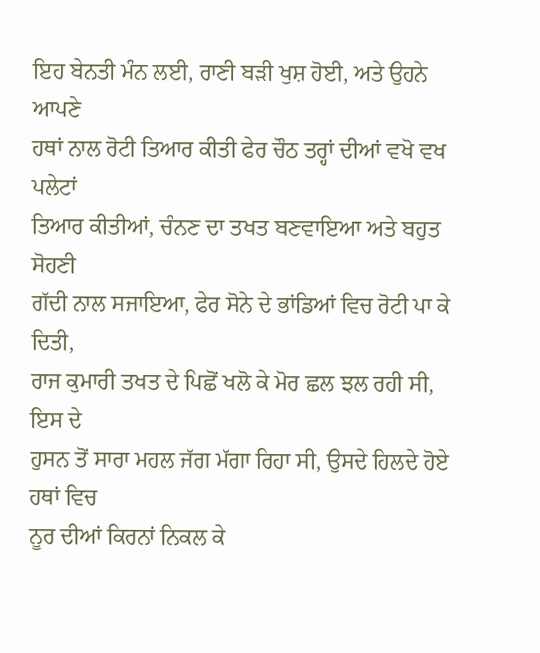ਇਹ ਬੇਨਤੀ ਮੰਨ ਲਈ, ਰਾਣੀ ਬੜੀ ਖੁਸ਼ ਹੋਈ, ਅਤੇ ਉਹਨੇ ਆਪਣੇ
ਹਥਾਂ ਨਾਲ ਰੋਟੀ ਤਿਆਰ ਕੀਤੀ ਫੇਰ ਚੌਠ ਤਰ੍ਹਾਂ ਦੀਆਂ ਵਖੋ ਵਖ ਪਲੇਟਾਂ
ਤਿਆਰ ਕੀਤੀਆਂ, ਚੰਨਣ ਦਾ ਤਖਤ ਬਣਵਾਇਆ ਅਤੇ ਬਹੁਤ ਸੋਹਣੀ
ਗੱਦੀ ਨਾਲ ਸਜਾਇਆ, ਫੇਰ ਸੋਨੇ ਦੇ ਭਾਂਡਿਆਂ ਵਿਚ ਰੋਟੀ ਪਾ ਕੇ ਦਿਤੀ,
ਰਾਜ ਕੁਮਾਰੀ ਤਖਤ ਦੇ ਪਿਛੋਂ ਖਲੋ ਕੇ ਮੋਰ ਛਲ ਝਲ ਰਹੀ ਸੀ, ਇਸ ਦੇ
ਹੁਸਨ ਤੋਂ ਸਾਰਾ ਮਹਲ ਜੱਗ ਮੱਗਾ ਰਿਹਾ ਸੀ, ਉਸਦੇ ਹਿਲਦੇ ਹੋਏ ਹਥਾਂ ਵਿਚ
ਨੂਰ ਦੀਆਂ ਕਿਰਨਾਂ ਨਿਕਲ ਕੇ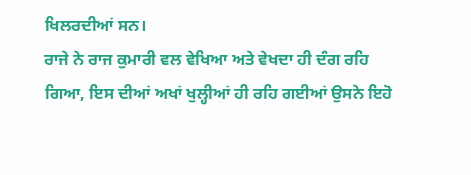ਖਿਲਰਦੀਆਂ ਸਨ।
ਰਾਜੇ ਨੇ ਰਾਜ ਕੁਮਾਰੀ ਵਲ ਵੇਖਿਆ ਅਤੇ ਵੇਖਦਾ ਹੀ ਦੰਗ ਰਹਿ
ਗਿਆ, ਇਸ ਦੀਆਂ ਅਖਾਂ ਖੁਲ੍ਹੀਆਂ ਹੀ ਰਹਿ ਗਈਆਂ ਉਸਨੇ ਇਹੋ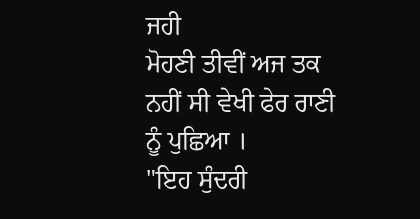ਜਹੀ
ਮੋਹਣੀ ਤੀਵੀਂ ਅਜ ਤਕ ਨਹੀਂ ਸੀ ਵੇਖੀ ਫੇਰ ਰਾਣੀ ਨੂੰ ਪੁਛਿਆ ।
"ਇਹ ਸੁੰਦਰੀ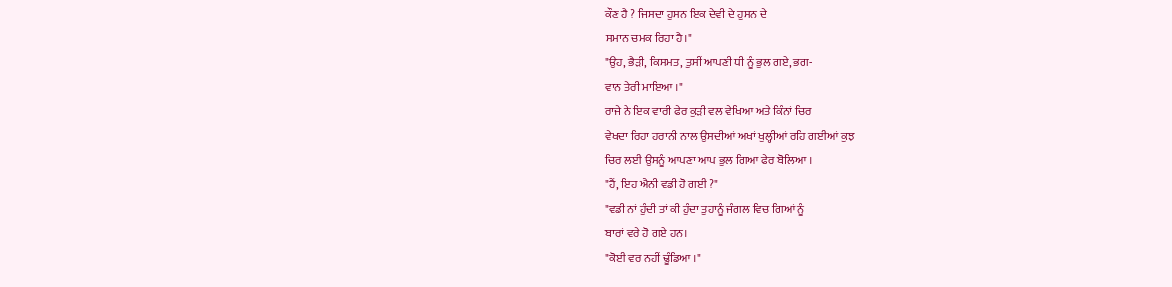ਕੌਣ ਹੈ ? ਜਿਸਦਾ ਹੁਸਨ ਇਕ ਦੇਵੀ ਦੇ ਹੁਸਨ ਦੇ
ਸਮਾਨ ਚਮਕ ਰਿਹਾ ਹੈ।"
"ਉਹ, ਭੈੜੀ, ਕਿਸਮਤ, ਤੁਸੀਂ ਆਪਣੀ ਧੀ ਨੂੰ ਭੁਲ ਗਏ, ਭਗ-
ਵਾਨ ਤੇਰੀ ਮਾਇਆ ।"
ਰਾਜੇ ਨੇ ਇਕ ਵਾਰੀ ਫੇਰ ਕੁੜੀ ਵਲ ਵੇਖਿਆ ਅਤੇ ਕਿੰਨਾਂ ਚਿਰ
ਵੇਖਦਾ ਰਿਹਾ ਹਰਾਨੀ ਨਾਲ ਉਸਦੀਆਂ ਅਖਾਂ ਖੁਲ੍ਹੀਆਂ ਰਹਿ ਗਈਆਂ ਕੁਝ
ਚਿਰ ਲਈ ਉਸਨੂੰ ਆਪਣਾ ਆਪ ਭੁਲ ਗਿਆ ਫੇਰ ਬੋਲਿਆ ।
"ਹੈਂ, ਇਹ ਐਨੀ ਵਡੀ ਹੋ ਗਈ ?"
"ਵਡੀ ਨਾਂ ਹੁੰਦੀ ਤਾਂ ਕੀ ਹੁੰਦਾ ਤੁਹਾਨੂੰ ਜੰਗਲ ਵਿਚ ਗਿਆਂ ਨੂੰ
ਬਾਰਾਂ ਵਰੇ ਹੋ ਗਏ ਹਨ।
"ਕੋਈ ਵਰ ਨਹੀਂ ਢੂੰਡਿਆ ।"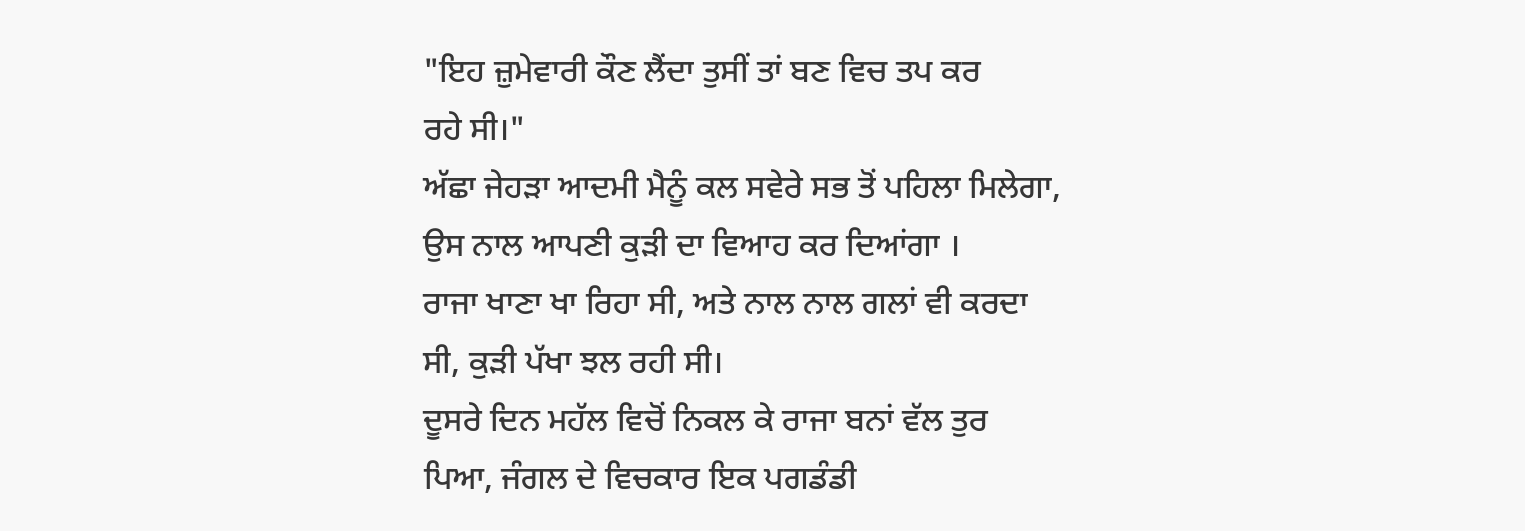"ਇਹ ਜ਼ੁਮੇਵਾਰੀ ਕੌਣ ਲੈਂਦਾ ਤੁਸੀਂ ਤਾਂ ਬਣ ਵਿਚ ਤਪ ਕਰ
ਰਹੇ ਸੀ।"
ਅੱਛਾ ਜੇਹੜਾ ਆਦਮੀ ਮੈਨੂੰ ਕਲ ਸਵੇਰੇ ਸਭ ਤੋਂ ਪਹਿਲਾ ਮਿਲੇਗਾ,
ਉਸ ਨਾਲ ਆਪਣੀ ਕੁੜੀ ਦਾ ਵਿਆਹ ਕਰ ਦਿਆਂਗਾ ।
ਰਾਜਾ ਖਾਣਾ ਖਾ ਰਿਹਾ ਸੀ, ਅਤੇ ਨਾਲ ਨਾਲ ਗਲਾਂ ਵੀ ਕਰਦਾ
ਸੀ, ਕੁੜੀ ਪੱਖਾ ਝਲ ਰਹੀ ਸੀ।
ਦੂਸਰੇ ਦਿਨ ਮਹੱਲ ਵਿਚੋਂ ਨਿਕਲ ਕੇ ਰਾਜਾ ਬਨਾਂ ਵੱਲ ਤੁਰ
ਪਿਆ, ਜੰਗਲ ਦੇ ਵਿਚਕਾਰ ਇਕ ਪਗਡੰਡੀ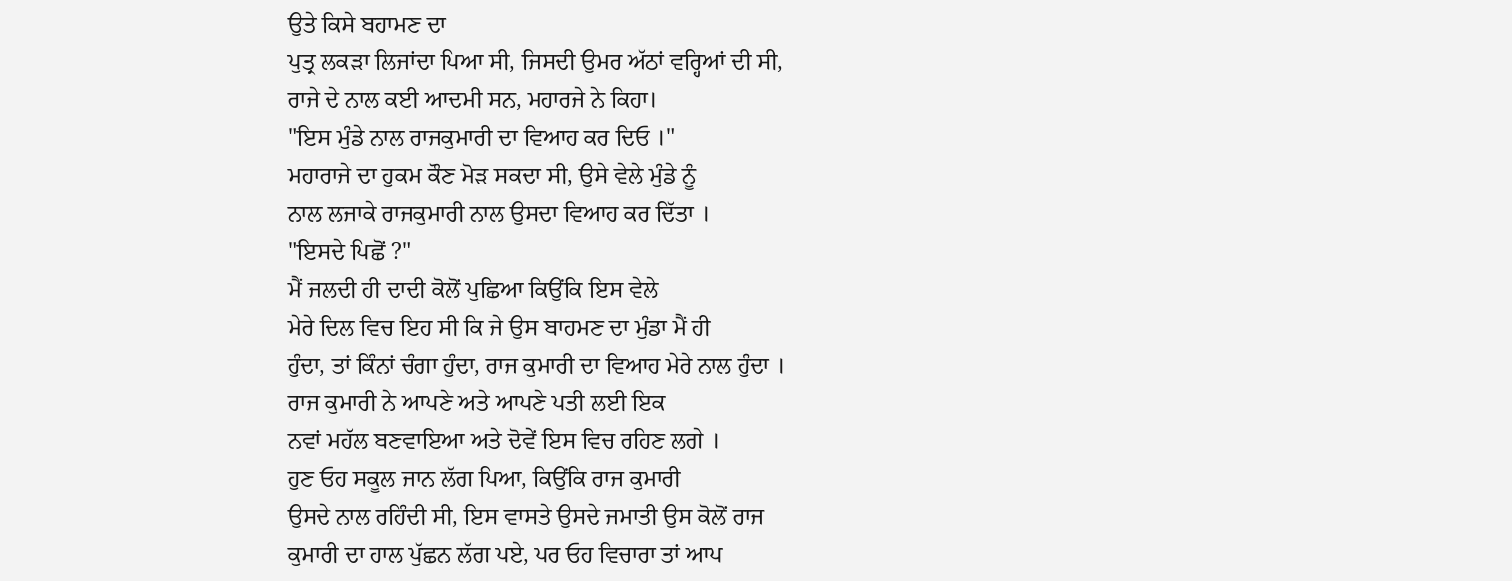ਉਤੇ ਕਿਸੇ ਬਹਾਮਣ ਦਾ
ਪੁਤ੍ਰ ਲਕੜਾ ਲਿਜਾਂਦਾ ਪਿਆ ਸੀ, ਜਿਸਦੀ ਉਮਰ ਅੱਠਾਂ ਵਰ੍ਹਿਆਂ ਦੀ ਸੀ,
ਰਾਜੇ ਦੇ ਨਾਲ ਕਈ ਆਦਮੀ ਸਨ, ਮਹਾਰਜੇ ਨੇ ਕਿਹਾ।
"ਇਸ ਮੁੰਡੇ ਨਾਲ ਰਾਜਕੁਮਾਰੀ ਦਾ ਵਿਆਹ ਕਰ ਦਿਓ ।"
ਮਹਾਰਾਜੇ ਦਾ ਹੁਕਮ ਕੌਣ ਮੋੜ ਸਕਦਾ ਸੀ, ਉਸੇ ਵੇਲੇ ਮੁੰਡੇ ਨੂੰ
ਨਾਲ ਲਜਾਕੇ ਰਾਜਕੁਮਾਰੀ ਨਾਲ ਉਸਦਾ ਵਿਆਹ ਕਰ ਦਿੱਤਾ ।
"ਇਸਦੇ ਪਿਛੋਂ ?"
ਮੈਂ ਜਲਦੀ ਹੀ ਦਾਦੀ ਕੋਲੋਂ ਪੁਛਿਆ ਕਿਉਂਕਿ ਇਸ ਵੇਲੇ
ਮੇਰੇ ਦਿਲ ਵਿਚ ਇਹ ਸੀ ਕਿ ਜੇ ਉਸ ਬਾਹਮਣ ਦਾ ਮੁੰਡਾ ਮੈਂ ਹੀ
ਹੁੰਦਾ, ਤਾਂ ਕਿੰਨਾਂ ਚੰਗਾ ਹੁੰਦਾ, ਰਾਜ ਕੁਮਾਰੀ ਦਾ ਵਿਆਹ ਮੇਰੇ ਨਾਲ ਹੁੰਦਾ ।
ਰਾਜ ਕੁਮਾਰੀ ਨੇ ਆਪਣੇ ਅਤੇ ਆਪਣੇ ਪਤੀ ਲਈ ਇਕ
ਨਵਾਂ ਮਹੱਲ ਬਣਵਾਇਆ ਅਤੇ ਦੋਵੇਂ ਇਸ ਵਿਚ ਰਹਿਣ ਲਗੇ ।
ਹੁਣ ਓਹ ਸਕੂਲ ਜਾਨ ਲੱਗ ਪਿਆ, ਕਿਉਂਕਿ ਰਾਜ ਕੁਮਾਰੀ
ਉਸਦੇ ਨਾਲ ਰਹਿੰਦੀ ਸੀ, ਇਸ ਵਾਸਤੇ ਉਸਦੇ ਜਮਾਤੀ ਉਸ ਕੋਲੋਂ ਰਾਜ
ਕੁਮਾਰੀ ਦਾ ਹਾਲ ਪੁੱਛਨ ਲੱਗ ਪਏ, ਪਰ ਓਹ ਵਿਚਾਰਾ ਤਾਂ ਆਪ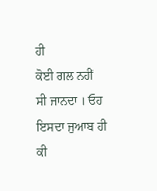ਹੀ
ਕੋਈ ਗਲ ਨਹੀਂ ਸੀ ਜਾਨਦਾ । ਓਹ ਇਸਦਾ ਜੁਆਬ ਹੀ ਕੀ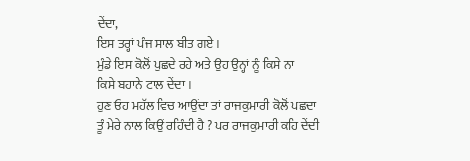ਦੇਂਦਾ,
ਇਸ ਤਰ੍ਹਾਂ ਪੰਜ ਸਾਲ ਬੀਤ ਗਏ ।
ਮੁੰਡੇ ਇਸ ਕੋਲੋਂ ਪੁਛਦੇ ਰਹੇ ਅਤੇ ਉਹ ਉਨ੍ਹਾਂ ਨੂੰ ਕਿਸੇ ਨਾ
ਕਿਸੇ ਬਹਾਨੇ ਟਾਲ ਦੇਂਦਾ ।
ਹੁਣ ਓਹ ਮਹੱਲ ਵਿਚ ਆਉਂਦਾ ਤਾਂ ਰਾਜਕੁਮਾਰੀ ਕੋਲੋਂ ਪਛਦਾ
ਤੂੰ ਮੇਰੇ ਨਾਲ ਕਿਉਂ ਰਹਿੰਦੀ ਹੈ ? ਪਰ ਰਾਜਕੁਮਾਰੀ ਕਹਿ ਦੇਂਦੀ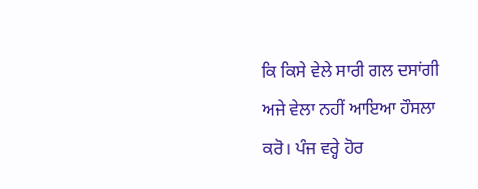ਕਿ ਕਿਸੇ ਵੇਲੇ ਸਾਰੀ ਗਲ ਦਸਾਂਗੀ ਅਜੇ ਵੇਲਾ ਨਹੀਂ ਆਇਆ ਹੌਸਲਾ
ਕਰੋ। ਪੰਜ ਵਰ੍ਹੇ ਹੋਰ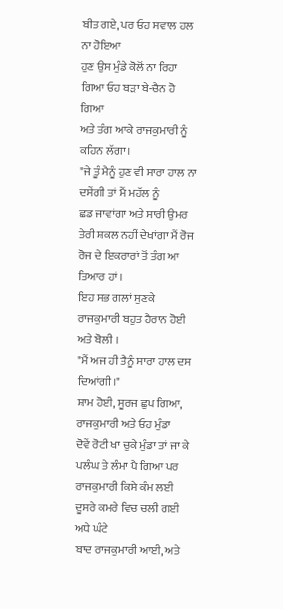ਬੀਤ ਗਏ, ਪਰ ਓਹ ਸਵਾਲ ਹਲ ਨਾ ਹੋਇਆ
ਹੁਣ ਉਸ ਮੁੰਡੇ ਕੋਲੋਂ ਨਾ ਰਿਹਾ ਗਿਆ ਓਹ ਬੜਾ ਬੇ-ਚੈਨ ਹੋ ਗਿਆ
ਅਤੇ ਤੰਗ ਆਕੇ ਰਾਜਕੁਮਾਰੀ ਨੂੰ ਕਹਿਨ ਲੱਗਾ।
"ਜੇ ਤੂੰ ਮੈਨੂੰ ਹੁਣ ਵੀ ਸਾਰਾ ਹਾਲ ਨਾ ਦਸੇਂਗੀ ਤਾਂ ਮੈਂ ਮਹੱਲ ਨੂੰ
ਛਡ ਜਾਵਾਂਗਾ ਅਤੇ ਸਾਰੀ ਉਮਰ ਤੇਰੀ ਸ਼ਕਲ ਨਹੀਂ ਦੇਖਾਂਗਾ ਮੈਂ ਰੋਜ
ਰੋਜ ਦੇ ਇਕਰਾਰਾਂ ਤੋਂ ਤੰਗ ਆ ਤਿਆਰ ਹਾਂ ।
ਇਹ ਸਭ ਗਲਾਂ ਸੁਣਕੇ ਰਾਜਕੁਮਾਰੀ ਬਹੁਤ ਹੈਰਾਨ ਹੋਈ
ਅਤੇ ਬੋਲੀ ।
"ਮੈਂ ਅਜ ਹੀ ਤੈਨੂੰ ਸਾਰਾ ਹਾਲ ਦਸ ਦਿਆਂਗੀ।"
ਸ਼ਾਮ ਹੋਈ, ਸੂਰਜ ਛੁਪ ਗਿਆ, ਰਾਜਕੁਮਾਰੀ ਅਤੇ ਓਹ ਮੁੰਡਾ
ਦੋਵੇਂ ਰੋਟੀ ਖਾ ਚੁਕੇ ਮੁੰਡਾ ਤਾਂ ਜਾ ਕੇ ਪਲੰਘ ਤੇ ਲੰਮਾ ਪੈ ਗਿਆ ਪਰ
ਰਾਜਕੁਮਾਰੀ ਕਿਸੇ ਕੰਮ ਲਈ ਦੂਸਰੇ ਕਮਰੇ ਵਿਚ ਚਲੀ ਗਈ ਅਧੇ ਘੰਟੇ
ਬਾਦ ਰਾਜਕੁਮਾਰੀ ਆਈ, ਅਤੇ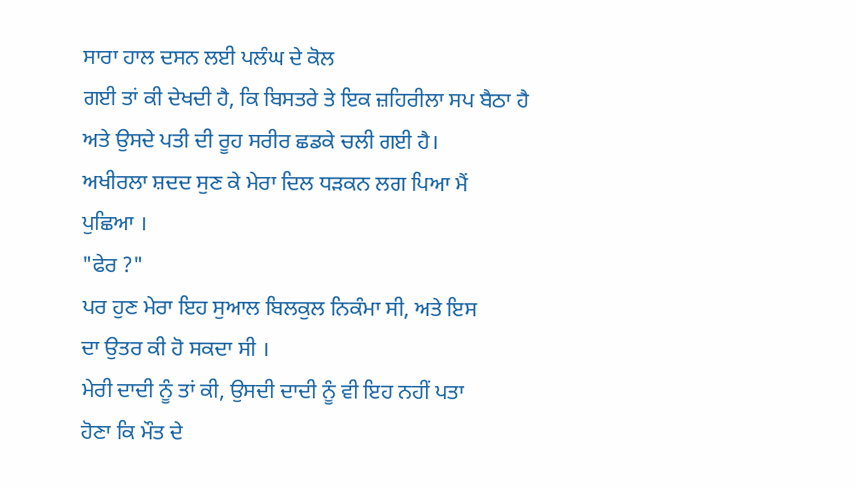ਸਾਰਾ ਹਾਲ ਦਸਨ ਲਈ ਪਲੰਘ ਦੇ ਕੋਲ
ਗਈ ਤਾਂ ਕੀ ਦੇਖਦੀ ਹੈ, ਕਿ ਬਿਸਤਰੇ ਤੇ ਇਕ ਜ਼ਹਿਰੀਲਾ ਸਪ ਬੈਠਾ ਹੈ
ਅਤੇ ਉਸਦੇ ਪਤੀ ਦੀ ਰੂਹ ਸਰੀਰ ਛਡਕੇ ਚਲੀ ਗਈ ਹੈ।
ਅਖੀਰਲਾ ਸ਼ਦਦ ਸੁਣ ਕੇ ਮੇਰਾ ਦਿਲ ਧੜਕਨ ਲਗ ਪਿਆ ਮੈਂ
ਪੁਛਿਆ ।
"ਫੇਰ ?"
ਪਰ ਹੁਣ ਮੇਰਾ ਇਹ ਸੁਆਲ ਬਿਲਕੁਲ ਨਿਕੰਮਾ ਸੀ, ਅਤੇ ਇਸ
ਦਾ ਉਤਰ ਕੀ ਹੋ ਸਕਦਾ ਸੀ ।
ਮੇਰੀ ਦਾਦੀ ਨੂੰ ਤਾਂ ਕੀ, ਉਸਦੀ ਦਾਦੀ ਨੂੰ ਵੀ ਇਹ ਨਹੀਂ ਪਤਾ
ਹੋਣਾ ਕਿ ਮੌਤ ਦੇ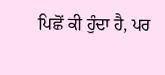ਪਿਛੋਂ ਕੀ ਹੁੰਦਾ ਹੈ, ਪਰ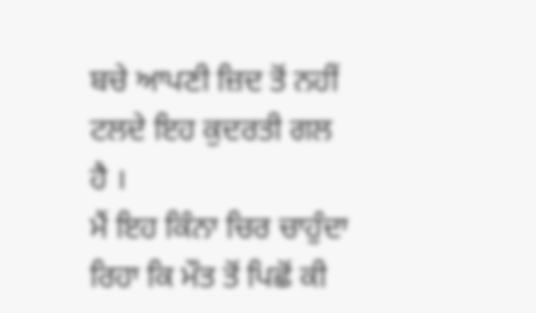ਬਚੇ ਆਪਣੀ ਜ਼ਿਦ ਤੋਂ ਨਹੀਂ
ਟਲਦੇ ਇਹ ਕੁਦਰਤੀ ਗਲ ਹੈ ।
ਮੈਂ ਇਹ ਕਿੰਨਾ ਚਿਰ ਚਾਹੁੰਦਾ ਰਿਹਾ ਕਿ ਮੌਤ ਤੋਂ ਪਿਛੋਂ ਕੀ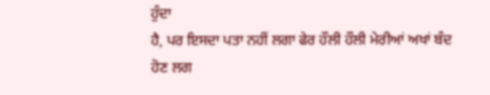ਹੁੰਦਾ
ਹੈ, ਪਰ ਇਸਦਾ ਪਤਾ ਨਹੀਂ ਲਗਾ ਫੇਰ ਹੌਲੀ ਹੌਲੀ ਮੇਰੀਆਂ ਅਖਾਂ ਬੰਦ
ਹੋਣ ਲਗ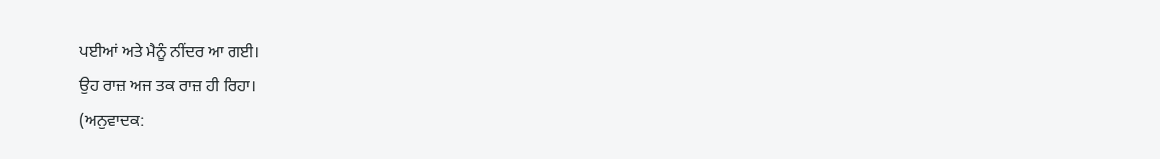ਪਈਆਂ ਅਤੇ ਮੈਨੂੰ ਨੀਂਦਰ ਆ ਗਈ।
ਉਹ ਰਾਜ਼ ਅਜ ਤਕ ਰਾਜ਼ ਹੀ ਰਿਹਾ।
(ਅਨੁਵਾਦਕ: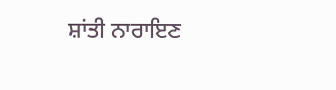ਸ਼ਾਂਤੀ ਨਾਰਾਇਣ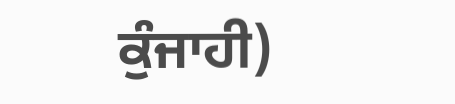ਕੁੰਜਾਹੀ)